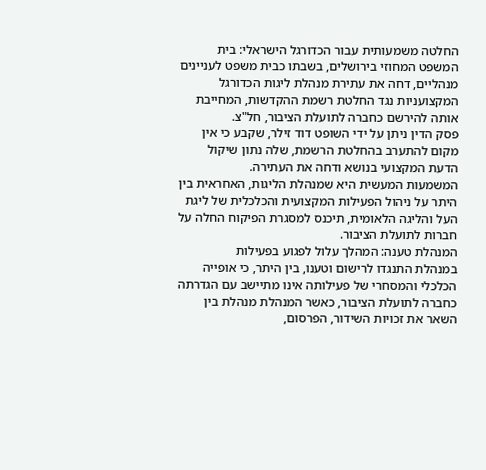החלטה משמעותית עבור הכדורגל הישראלי: בית המשפט המחוזי בירושלים, בשבתו כבית משפט לעניינים מנהליים, דחה את עתירת מנהלת ליגות הכדורגל המקצועניות נגד החלטת רשמת ההקדשות, המחייבת אותה להירשם כחברה לתועלת הציבור, חל"צ.
פסק הדין ניתן על ידי השופט דוד זילר, שקבע כי אין מקום להתערב בהחלטת הרשמת, שלה נתון שיקול הדעת המקצועי בנושא ודחה את העתירה.
המשמעות המעשית היא שמנהלת הליגות, האחראית בין היתר על ניהול הפעילות המקצועית והכלכלית של ליגת העל והליגה הלאומית, תיכנס למסגרת הפיקוח החלה על חברות לתועלת הציבור.
המנהלת טענה: המהלך עלול לפגוע בפעילות
במנהלת התנגדו לרישום וטענו, בין היתר, כי אופייה הכלכלי והמסחרי של פעילותה אינו מתיישב עם הגדרתה כחברה לתועלת הציבור, כאשר המנהלת מנהלת בין השאר את זכויות השידור, הפרסום,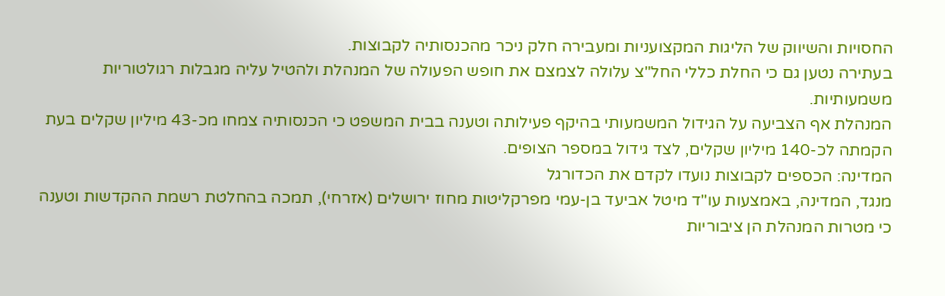החסויות והשיווק של הליגות המקצועניות ומעבירה חלק ניכר מהכנסותיה לקבוצות.
בעתירה נטען גם כי החלת כללי החל"צ עלולה לצמצם את חופש הפעולה של המנהלת ולהטיל עליה מגבלות רגולטוריות משמעותיות.
המנהלת אף הצביעה על הגידול המשמעותי בהיקף פעילותה וטענה בבית המשפט כי הכנסותיה צמחו מכ-43 מיליון שקלים בעת הקמתה לכ-140 מיליון שקלים, לצד גידול במספר הצופים.
המדינה: הכספים לקבוצות נועדו לקדם את הכדורגל
מנגד, המדינה, באמצעות עו"ד מיטל אביעד בן-עמי מפרקליטות מחוז ירושלים (אזרחי), תמכה בהחלטת רשמת ההקדשות וטענה כי מטרות המנהלת הן ציבוריות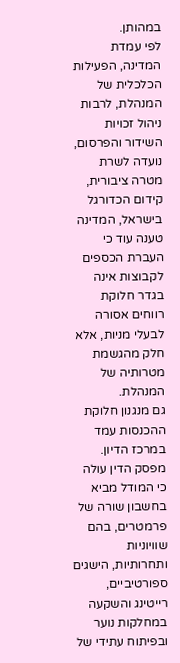במהותן.
לפי עמדת המדינה, הפעילות הכלכלית של המנהלת, לרבות ניהול זכויות השידור והפרסום, נועדה לשרת מטרה ציבורית, קידום הכדורגל בישראל, המדינה טענה עוד כי העברת הכספים לקבוצות אינה בגדר חלוקת רווחים אסורה לבעלי מניות, אלא חלק מהגשמת מטרותיה של המנהלת.
גם מנגנון חלוקת ההכנסות עמד במרכז הדיון. מפסק הדין עולה כי המודל מביא בחשבון שורה של פרמטרים, בהם שוויוניות ותחרותיות, הישגים ספורטיביים, רייטינג והשקעה במחלקות נוער ובפיתוח עתידי של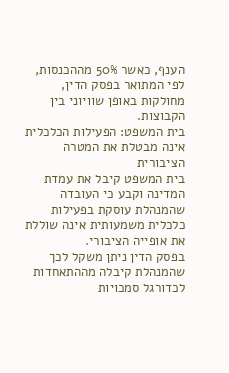הענף, כאשר 50% מההכנסות, לפי המתואר בפסק הדין, מחולקות באופן שוויוני בין הקבוצות.
בית המשפט: הפעילות הכלכלית אינה מבטלת את המטרה הציבורית
בית המשפט קיבל את עמדת המדינה וקבע כי העובדה שהמנהלת עוסקת בפעילות כלכלית משמעותית אינה שוללת את אופייה הציבורי.
בפסק הדין ניתן משקל לכך שהמנהלת קיבלה מההתאחדות לכדורגל סמכויות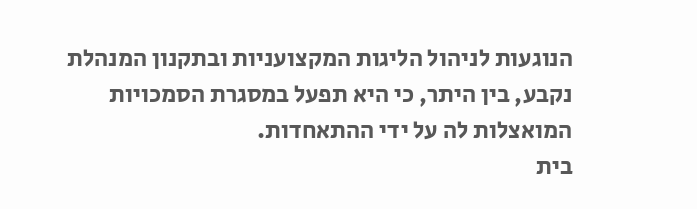הנוגעות לניהול הליגות המקצועניות ובתקנון המנהלת נקבע, בין היתר, כי היא תפעל במסגרת הסמכויות המואצלות לה על ידי ההתאחדות.
בית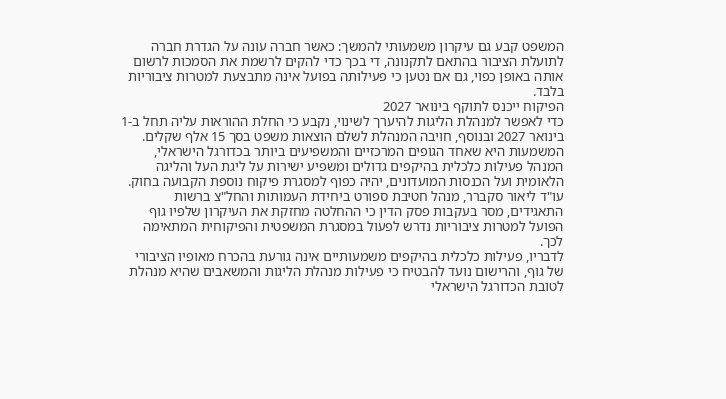המשפט קבע גם עיקרון משמעותי להמשך: כאשר חברה עונה על הגדרת חברה לתועלת הציבור בהתאם לתקנונה, די בכך כדי להקים לרשמת את הסמכות לרשום אותה באופן כפוי, גם אם נטען כי פעילותה בפועל אינה מתבצעת למטרות ציבוריות בלבד.
הפיקוח ייכנס לתוקף בינואר 2027
כדי לאפשר למנהלת הליגות להיערך לשינוי, נקבע כי החלת ההוראות עליה תחל ב-1 בינואר 2027 ובנוסף, חויבה המנהלת לשלם הוצאות משפט בסך 15 אלף שקלים.
המשמעות היא שאחד הגופים המרכזיים והמשפיעים ביותר בכדורגל הישראלי, המנהל פעילות כלכלית בהיקפים גדולים ומשפיע ישירות על ליגת העל והליגה הלאומית ועל הכנסות המועדונים, יהיה כפוף למסגרת פיקוח נוספת הקבועה בחוק.
עו"ד ליאור סקברר, מנהל חטיבת ספורט ביחידת העמותות והחל"צ ברשות התאגידים, מסר בעקבות פסק הדין כי ההחלטה מחזקת את העיקרון שלפיו גוף הפועל למטרות ציבוריות נדרש לפעול במסגרת המשפטית והפיקוחית המתאימה לכך.
לדבריו, פעילות כלכלית בהיקפים משמעותיים אינה גורעת בהכרח מאופיו הציבורי של גוף, והרישום נועד להבטיח כי פעילות מנהלת הליגות והמשאבים שהיא מנהלת לטובת הכדורגל הישראלי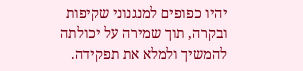יהיו כפופים למנגנוני שקיפות ובקרה, תוך שמירה על יכולתה להמשיך ולמלא את תפקידה.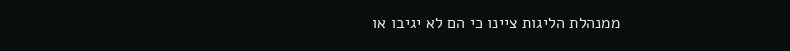ממנהלת הליגות ציינו כי הם לא יגיבו או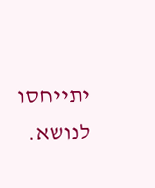יתייחסו לנושא.